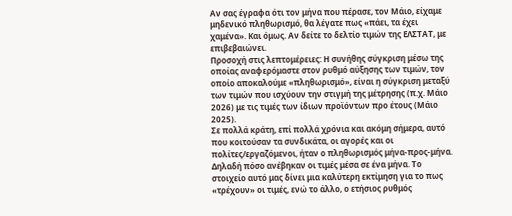Αν σας έγραφα ότι τον μήνα που πέρασε, τον Μάιο, είχαμε μηδενικό πληθωρισμό, θα λέγατε πως «πάει, τα έχει χαμένα». Και όμως. Αν δείτε το δελτίο τιμών της ΕΛΣΤΑΤ, με επιβεβαιώνει.
Προσοχή στις λεπτομέρειες: Η συνήθης σύγκριση μέσω της οποίας αναφερόμαστε στον ρυθμό αύξησης των τιμών, τον οποίο αποκαλούμε «πληθωρισμό», είναι η σύγκριση μεταξύ των τιμών που ισχύουν την στιγμή της μέτρησης (π.χ. Μάιο 2026) με τις τιμές των ίδιων προϊόντων προ έτους (Μάιο 2025).
Σε πολλά κράτη, επί πολλά χρόνια και ακόμη σήμερα, αυτό που κοιτούσαν τα συνδικάτα, οι αγορές και οι πολίτες/εργαζόμενοι, ήταν ο πληθωρισμός μήνα-προς-μήνα. Δηλαδή πόσο ανέβηκαν οι τιμές μέσα σε ένα μήνα. Το στοιχείο αυτό μας δίνει μια καλύτερη εκτίμηση για το πως «τρέχουν» οι τιμές, ενώ το άλλο, ο ετήσιος ρυθμός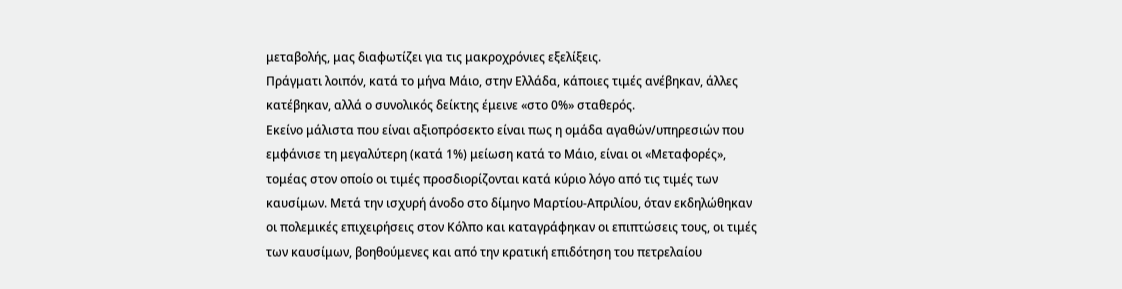μεταβολής, μας διαφωτίζει για τις μακροχρόνιες εξελίξεις.
Πράγματι λοιπόν, κατά το μήνα Μάιο, στην Ελλάδα, κάποιες τιμές ανέβηκαν, άλλες κατέβηκαν, αλλά ο συνολικός δείκτης έμεινε «στο 0%» σταθερός.
Εκείνο μάλιστα που είναι αξιοπρόσεκτο είναι πως η ομάδα αγαθών/υπηρεσιών που εμφάνισε τη μεγαλύτερη (κατά 1%) μείωση κατά το Μάιο, είναι οι «Μεταφορές», τομέας στον οποίο οι τιμές προσδιορίζονται κατά κύριο λόγο από τις τιμές των καυσίμων. Μετά την ισχυρή άνοδο στο δίμηνο Μαρτίου-Απριλίου, όταν εκδηλώθηκαν οι πολεμικές επιχειρήσεις στον Κόλπο και καταγράφηκαν οι επιπτώσεις τους, οι τιμές των καυσίμων, βοηθούμενες και από την κρατική επιδότηση του πετρελαίου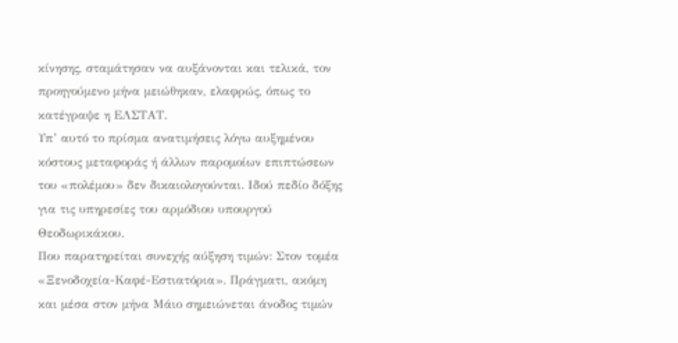κίνησης, σταμάτησαν να αυξάνονται και τελικά, τον προηγούμενο μήνα μειώθηκαν, ελαφρώς, όπως το κατέγραψε η ΕΛΣΤΑΤ.
Υπ’ αυτό το πρίσμα ανατιμήσεις λόγω αυξημένου κόστους μεταφοράς ή άλλων παρομοίων επιπτώσεων του «πολέμου» δεν δικαιολογούνται. Ιδού πεδίο δόξης για τις υπηρεσίες του αρμόδιου υπουργού Θεοδωρικάκου.
Που παρατηρείται συνεχής αύξηση τιμών: Στον τομέα «Ξενοδοχεία-Καφέ-Εστιατόρια». Πράγματι, ακόμη και μέσα στον μήνα Μάιο σημειώνεται άνοδος τιμών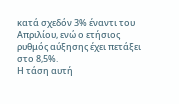κατά σχεδόν 3% έναντι του Απριλίου, ενώ ο ετήσιος ρυθμός αύξησης έχει πετάξει στο 8,5%.
Η τάση αυτή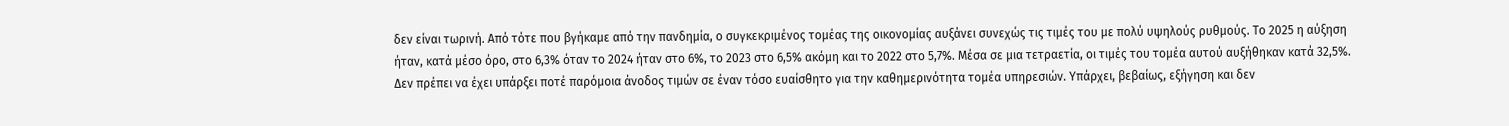δεν είναι τωρινή. Από τότε που βγήκαμε από την πανδημία, ο συγκεκριμένος τομέας της οικονομίας αυξάνει συνεχώς τις τιμές του με πολύ υψηλούς ρυθμούς. Το 2025 η αύξηση ήταν, κατά μέσο όρο, στο 6,3% όταν το 2024 ήταν στο 6%, το 2023 στο 6,5% ακόμη και το 2022 στο 5,7%. Μέσα σε μια τετραετία, οι τιμές του τομέα αυτού αυξήθηκαν κατά 32,5%.
Δεν πρέπει να έχει υπάρξει ποτέ παρόμοια άνοδος τιμών σε έναν τόσο ευαίσθητο για την καθημερινότητα τομέα υπηρεσιών. Υπάρχει, βεβαίως, εξήγηση και δεν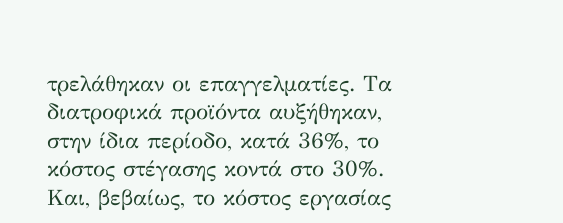τρελάθηκαν οι επαγγελματίες. Τα διατροφικά προϊόντα αυξήθηκαν, στην ίδια περίοδο, κατά 36%, το κόστος στέγασης κοντά στο 30%. Και, βεβαίως, το κόστος εργασίας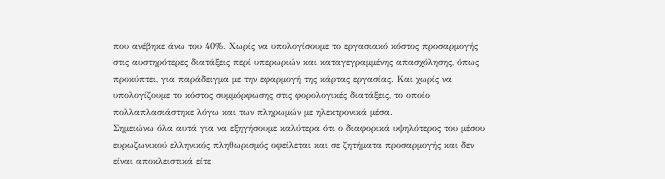που ανέβηκε άνω του 40%. Χωρίς να υπολογίσουμε το εργασιακό κόστος προσαρμογής στις αυστηρότερες διατάξεις περί υπερωριών και καταγεγραμμένης απασχόλησης, όπως προκύπτει, για παράδειγμα με την εφαρμογή της κάρτας εργασίας. Και χωρίς να υπολογίζουμε το κόστος συμμόρφωσης στις φορολογικές διατάξεις, το οποίο πολλαπλασιάστηκε λόγω και των πληρωμών με ηλεκτρονικά μέσα.
Σημειώνω όλα αυτά για να εξηγήσουμε καλύτερα ότι ο διαφορικά υψηλότερος του μέσου ευρωζωνικού ελληνικός πληθωρισμός οφείλεται και σε ζητήματα προσαρμογής και δεν είναι αποκλειστικά είτε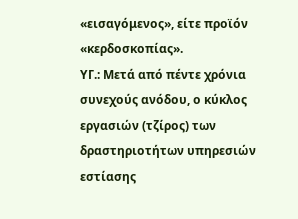«εισαγόμενος», είτε προϊόν «κερδοσκοπίας».
ΥΓ.: Μετά από πέντε χρόνια συνεχούς ανόδου, ο κύκλος εργασιών (τζίρος) των δραστηριοτήτων υπηρεσιών εστίασης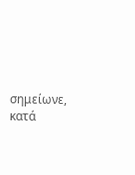σημείωνε, κατά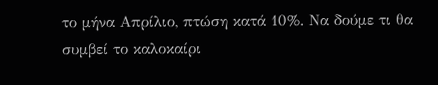το μήνα Απρίλιο, πτώση κατά 10%. Να δούμε τι θα συμβεί το καλοκαίρι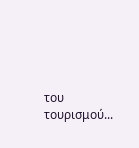του τουρισμού...